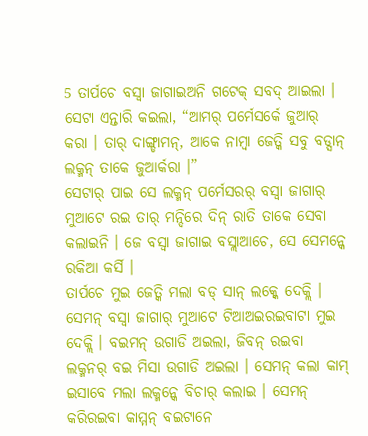5 ତାର୍ପଚେ ବସ୍ବା ଜାଗାଇଅନି ଗଟେକ୍ ସବଦ୍ ଆଇଲା । ସେଟା ଏନ୍ତାରି କଇଲା, “ଆମର୍ ପର୍ମେସର୍କେ ଜୁଆର୍ କରା । ତାର୍ ଦାଙ୍ଗ୍ଡାମନ୍, ଆକେ ନାମ୍ବା ଜେତ୍କି ସବୁ ବଡ୍ସାନ୍ ଲକ୍ମନ୍ ତାକେ ଜୁଆର୍କରା ।”
ସେଟାର୍ ପାଇ ସେ ଲକ୍ମନ୍ ପର୍ମେସରର୍ ବସ୍ବା ଜାଗାର୍ ମୁଆଟେ ରଇ ତାର୍ ମନ୍ଦିରେ ଦିନ୍ ରାତି ତାକେ ସେବା କଲାଇନି । ଜେ ବସ୍ବା ଜାଗାଇ ବସ୍ଲାଆଚେ, ସେ ସେମନ୍କେ ରକିଆ କର୍ସି ।
ତାର୍ପଚେ ମୁଇ ଜେତ୍କି ମଲା ବଡ୍ ସାନ୍ ଲକ୍କେ ଦେକ୍ଲି । ସେମନ୍ ବସ୍ବା ଜାଗାର୍ ମୁଆଟେ ଟିଆଅଇରଇବାଟା ମୁଇ ଦେକ୍ଲି । ବଇମନ୍ ଉଗାଡି ଅଇଲା, ଜିବନ୍ ରଇବା ଲକ୍ମନର୍ ବଇ ମିସା ଉଗାଡି ଅଇଲା । ସେମନ୍ କଲା କାମ୍ ଇସାବେ ମଲା ଲକ୍ମନ୍କେ ବିଚାର୍ କଲାଇ । ସେମନ୍ କରିରଇବା କାମ୍ମନ୍ ବଇଟାନେ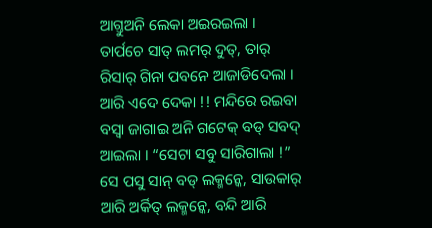ଆଗ୍ତୁଅନି ଲେକା ଅଇରଇଲା ।
ତାର୍ପଚେ ସାତ୍ ଲମର୍ ଦୁତ୍, ତାର୍ ରିସାର୍ ଗିନା ପବନେ ଆଜାଡିଦେଲା । ଆରି ଏଦେ ଦେକା !! ମନ୍ଦିରେ ରଇବା ବସ୍ବା ଜାଗାଇ ଅନି ଗଟେକ୍ ବଡ୍ ସବଦ୍ ଆଇଲା । “ସେଟା ସବୁ ସାରିଗାଲା !”
ସେ ପସୁ ସାନ୍ ବଡ୍ ଲକ୍ମନ୍କେ, ସାଉକାର୍ ଆରି ଅର୍କିତ୍ ଲକ୍ମନ୍କେ, ବନ୍ଦି ଆରି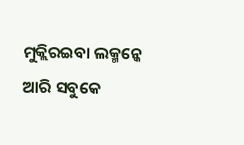ମୁକ୍ଲିରଇବା ଲକ୍ମନ୍କେ ଆରି ସବୁକେ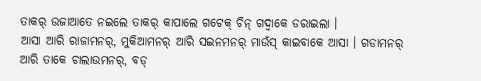ତାକର୍ ଉଜାଆତେ ନଇଲେ ତାକର୍ କାପାଲେ ଗଟେକ୍ ଚିନ୍ ଗଦ୍ବାକେ ଡରାଇଲା ।
ଆସା ଆରି ରାଜାମନର୍, ମୁକିଆମନର୍ ଆରି ସଇନମନର୍ ମାଉଁସ୍ କାଇବାକେ ଆସା । ଗଡାମନର୍ ଆରି ତାକେ ଚାଲାଉମନର୍, ବଡ୍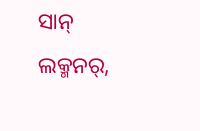ସାନ୍ ଲକ୍ମନର୍,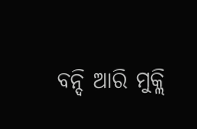ବନ୍ଦି ଆରି ମୁକ୍ଲି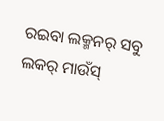ରଇବା ଲକ୍ମନର୍ ସବୁ ଲକର୍ ମାଉଁସ୍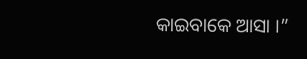କାଇବାକେ ଆସା ।”